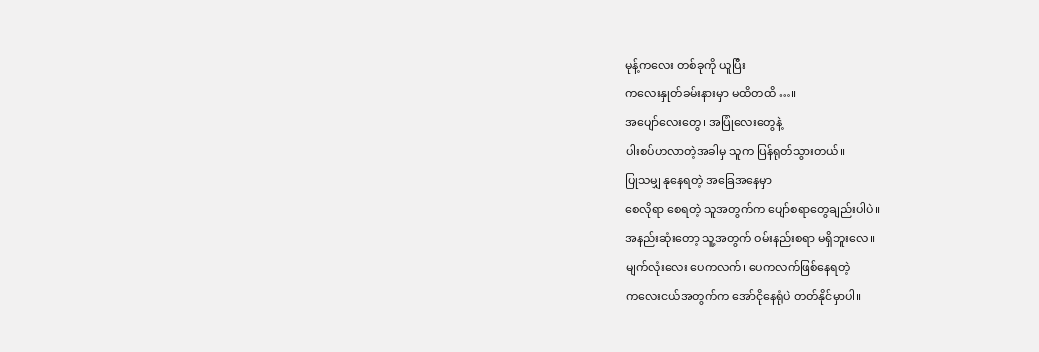မုန့်ကလေး တစ်ခုကို ယူပြီး
ကလေးနှုတ်ခမ်းနားမှာ မထိတထိ …။
အပျော်လေးတွေ၊ အပြုံလေးတွေနဲ့
ပါးစပ်ဟလာတဲ့အခါမှ သူက ပြန်ရုတ်သွားတယ်။
ပြုသမျှ နုနေရတဲ့ အခြေအနေမှာ
စေလိုရာ စေရတဲ့ သူအတွက်က ပျော်စရာတွေချည်းပါပဲ။
အနည်းဆုံးတော့ သူ့အတွက် ဝမ်းနည်းစရာ မရှိဘူးလေ။
မျက်လုံးလေး ပေကလက်၊ ပေကလက်ဖြစ်နေရတဲ့
ကလေးငယ်အတွက်က အော်ငိုနေရုံပဲ တတ်နိုင်မှာပါ။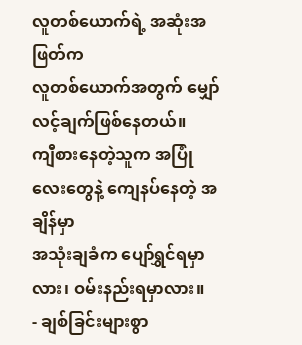လူတစ်ယောက်ရဲ့ အဆုံးအဖြတ်က
လူတစ်ယောက်အတွက် မျှော်လင့်ချက်ဖြစ်နေတယ်။
ကျီစားနေတဲ့သူက အပြုံလေးတွေနဲ့ ကျေနပ်နေတဲ့ အချိန်မှာ
အသုံးချခံက ပျော်ရွှင်ရမှာလား၊ ဝမ်းနည်းရမှာလား။
- ချစ်ခြင်းများစွာ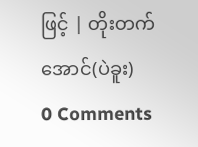ဖြင့် | တိုးတက်အောင်(ပဲခူး)
0 Comments